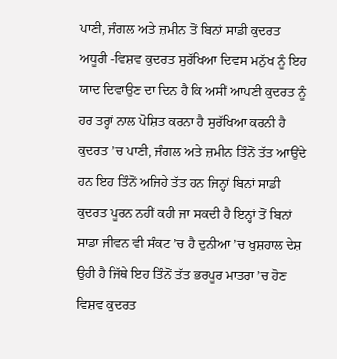ਪਾਣੀ, ਜੰਗਲ ਅਤੇ ਜ਼ਮੀਨ ਤੋਂ ਬਿਨਾਂ ਸਾਡੀ ਕੁਦਰਤ ਅਧੂਰੀ -ਵਿਸ਼ਵ ਕੁਦਰਤ ਸੁਰੱਖਿਆ ਦਿਵਸ ਮਨੁੱਖ ਨੂੰ ਇਹ ਯਾਦ ਦਿਵਾਉਣ ਦਾ ਦਿਨ ਹੈ ਕਿ ਅਸੀਂ ਆਪਣੀ ਕੁਦਰਤ ਨੂੰ ਹਰ ਤਰ੍ਹਾਂ ਨਾਲ ਪੋਸ਼ਿਤ ਕਰਨਾ ਹੈ ਸੁਰੱਖਿਆ ਕਰਨੀ ਹੈ ਕੁਦਰਤ ’ਚ ਪਾਣੀ, ਜੰਗਲ ਅਤੇ ਜ਼ਮੀਨ ਤਿੰਨੋਂ ਤੱਤ ਆਉਂਦੇ ਹਨ ਇਹ ਤਿੰਨੋਂ ਅਜਿਹੇ ਤੱਤ ਹਨ ਜਿਨ੍ਹਾਂ ਬਿਨਾਂ ਸਾਡੀ ਕੁਦਰਤ ਪੂਰਨ ਨਹੀਂ ਕਹੀ ਜਾ ਸਕਦੀ ਹੈ ਇਨ੍ਹਾਂ ਤੋਂ ਬਿਨਾਂ ਸਾਡਾ ਜੀਵਨ ਵੀ ਸੰਕਟ ’ਚ ਹੈ ਦੁਨੀਆ ’ਚ ਖੁਸ਼ਹਾਲ ਦੇਸ਼ ਉਹੀ ਹੈ ਜਿੱਥੇ ਇਹ ਤਿੰਨੋਂ ਤੱਤ ਭਰਪੂਰ ਮਾਤਰਾ ’ਚ ਹੋਣ
ਵਿਸ਼ਵ ਕੁਦਰਤ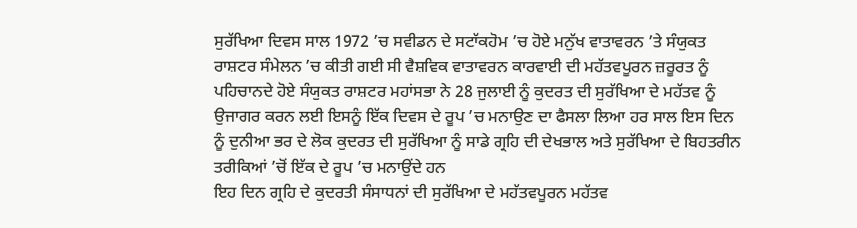ਸੁਰੱਖਿਆ ਦਿਵਸ ਸਾਲ 1972 ’ਚ ਸਵੀਡਨ ਦੇ ਸਟਾੱਕਹੋਮ ’ਚ ਹੋਏ ਮਨੁੱਖ ਵਾਤਾਵਰਨ ’ਤੇ ਸੰਯੁਕਤ ਰਾਸ਼ਟਰ ਸੰਮੇਲਨ ’ਚ ਕੀਤੀ ਗਈ ਸੀ ਵੈਸ਼ਵਿਕ ਵਾਤਾਵਰਨ ਕਾਰਵਾਈ ਦੀ ਮਹੱਤਵਪੂਰਨ ਜ਼ਰੂਰਤ ਨੂੰ ਪਹਿਚਾਨਦੇ ਹੋਏ ਸੰਯੁਕਤ ਰਾਸ਼ਟਰ ਮਹਾਂਸਭਾ ਨੇ 28 ਜੁਲਾਈ ਨੂੰ ਕੁਦਰਤ ਦੀ ਸੁਰੱਖਿਆ ਦੇ ਮਹੱਤਵ ਨੂੰ ਉਜਾਗਰ ਕਰਨ ਲਈ ਇਸਨੂੰ ਇੱਕ ਦਿਵਸ ਦੇ ਰੂਪ ’ਚ ਮਨਾਉਣ ਦਾ ਫੈਸਲਾ ਲਿਆ ਹਰ ਸਾਲ ਇਸ ਦਿਨ ਨੂੰ ਦੁਨੀਆ ਭਰ ਦੇ ਲੋਕ ਕੁਦਰਤ ਦੀ ਸੁਰੱਖਿਆ ਨੂੰ ਸਾਡੇ ਗ੍ਰਹਿ ਦੀ ਦੇਖਭਾਲ ਅਤੇ ਸੁਰੱਖਿਆ ਦੇ ਬਿਹਤਰੀਨ ਤਰੀਕਿਆਂ ’ਚੋਂ ਇੱਕ ਦੇ ਰੂਪ ’ਚ ਮਨਾਉਂਦੇ ਹਨ
ਇਹ ਦਿਨ ਗ੍ਰਹਿ ਦੇ ਕੁਦਰਤੀ ਸੰਸਾਧਨਾਂ ਦੀ ਸੁਰੱਖਿਆ ਦੇ ਮਹੱਤਵਪੂਰਨ ਮਹੱਤਵ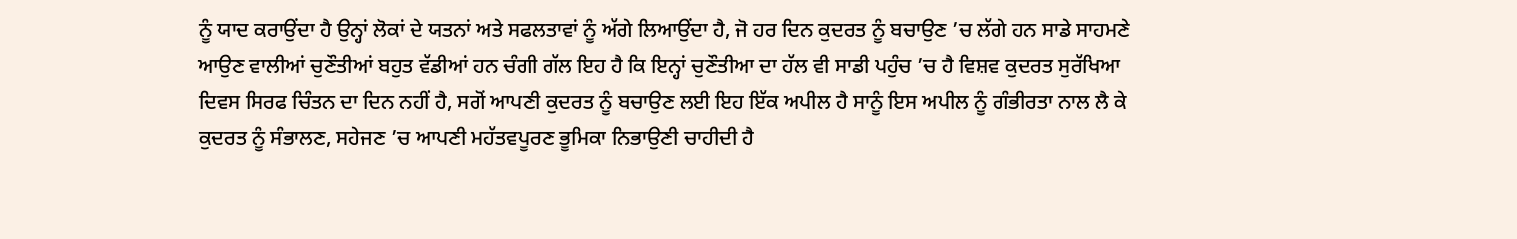ਨੂੰ ਯਾਦ ਕਰਾਉਂਦਾ ਹੈ ਉਨ੍ਹਾਂ ਲੋਕਾਂ ਦੇ ਯਤਨਾਂ ਅਤੇ ਸਫਲਤਾਵਾਂ ਨੂੰ ਅੱਗੇ ਲਿਆਉਂਦਾ ਹੈ, ਜੋ ਹਰ ਦਿਨ ਕੁਦਰਤ ਨੂੰ ਬਚਾਉਣ ’ਚ ਲੱਗੇ ਹਨ ਸਾਡੇ ਸਾਹਮਣੇ ਆਉਣ ਵਾਲੀਆਂ ਚੁਣੌਤੀਆਂ ਬਹੁਤ ਵੱਡੀਆਂ ਹਨ ਚੰਗੀ ਗੱਲ ਇਹ ਹੈ ਕਿ ਇਨ੍ਹਾਂ ਚੁਣੌਤੀਆ ਦਾ ਹੱਲ ਵੀ ਸਾਡੀ ਪਹੁੰਚ ’ਚ ਹੈ ਵਿਸ਼ਵ ਕੁਦਰਤ ਸੁਰੱਖਿਆ ਦਿਵਸ ਸਿਰਫ ਚਿੰਤਨ ਦਾ ਦਿਨ ਨਹੀਂ ਹੈ, ਸਗੋਂ ਆਪਣੀ ਕੁਦਰਤ ਨੂੰ ਬਚਾਉਣ ਲਈ ਇਹ ਇੱਕ ਅਪੀਲ ਹੈ ਸਾਨੂੰ ਇਸ ਅਪੀਲ ਨੂੰ ਗੰਭੀਰਤਾ ਨਾਲ ਲੈ ਕੇ ਕੁਦਰਤ ਨੂੰ ਸੰਭਾਲਣ, ਸਹੇਜਣ ’ਚ ਆਪਣੀ ਮਹੱਤਵਪੂਰਣ ਭੂਮਿਕਾ ਨਿਭਾਉਣੀ ਚਾਹੀਦੀ ਹੈ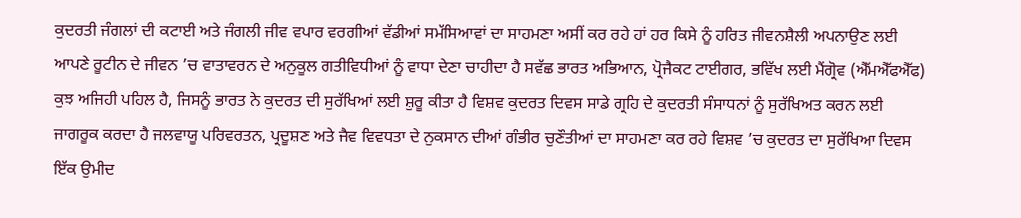ਕੁਦਰਤੀ ਜੰਗਲਾਂ ਦੀ ਕਟਾਈ ਅਤੇ ਜੰਗਲੀ ਜੀਵ ਵਪਾਰ ਵਰਗੀਆਂ ਵੱਡੀਆਂ ਸਮੱਸਿਆਵਾਂ ਦਾ ਸਾਹਮਣਾ ਅਸੀਂ ਕਰ ਰਹੇ ਹਾਂ ਹਰ ਕਿਸੇ ਨੂੰ ਹਰਿਤ ਜੀਵਨਸ਼ੈਲੀ ਅਪਨਾਉਣ ਲਈ ਆਪਣੇ ਰੂਟੀਨ ਦੇ ਜੀਵਨ ’ਚ ਵਾਤਾਵਰਨ ਦੇ ਅਨੁਕੂਲ ਗਤੀਵਿਧੀਆਂ ਨੂੰ ਵਾਧਾ ਦੇਣਾ ਚਾਹੀਦਾ ਹੈ ਸਵੱਛ ਭਾਰਤ ਅਭਿਆਨ, ਪ੍ਰੋਜੈਕਟ ਟਾਈਗਰ, ਭਵਿੱਖ ਲਈ ਮੈਂਗ੍ਰੋਵ (ਐੱਮਐੱਫਐੱਫ) ਕੁਝ ਅਜਿਹੀ ਪਹਿਲ ਹੈ, ਜਿਸਨੂੰ ਭਾਰਤ ਨੇ ਕੁਦਰਤ ਦੀ ਸੁਰੱਖਿਆਂ ਲਈ ਸ਼ੁਰੂ ਕੀਤਾ ਹੈ ਵਿਸ਼ਵ ਕੁਦਰਤ ਦਿਵਸ ਸਾਡੇ ਗ੍ਰਹਿ ਦੇ ਕੁਦਰਤੀ ਸੰਸਾਧਨਾਂ ਨੂੰ ਸੁਰੱਖਿਅਤ ਕਰਨ ਲਈ ਜਾਗਰੂਕ ਕਰਦਾ ਹੈ ਜਲਵਾਯੂ ਪਰਿਵਰਤਨ, ਪ੍ਰਦੂਸ਼ਣ ਅਤੇ ਜੈਵ ਵਿਵਧਤਾ ਦੇ ਨੁਕਸਾਨ ਦੀਆਂ ਗੰਭੀਰ ਚੁਣੌਤੀਆਂ ਦਾ ਸਾਹਮਣਾ ਕਰ ਰਹੇ ਵਿਸ਼ਵ ’ਚ ਕੁਦਰਤ ਦਾ ਸੁਰੱਖਿਆ ਦਿਵਸ ਇੱਕ ਉਮੀਦ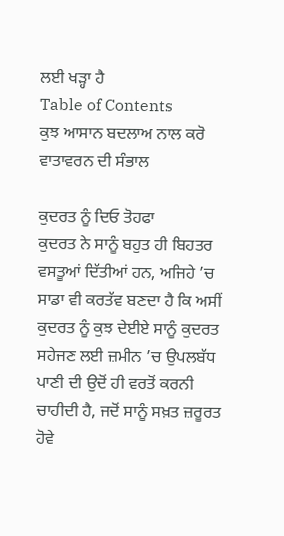ਲਈ ਖੜ੍ਹਾ ਹੈ
Table of Contents
ਕੁਝ ਆਸਾਨ ਬਦਲਾਅ ਨਾਲ ਕਰੋ ਵਾਤਾਵਰਨ ਦੀ ਸੰਭਾਲ

ਕੁਦਰਤ ਨੂੰ ਦਿਓ ਤੋਹਫਾ
ਕੁਦਰਤ ਨੇ ਸਾਨੂੰ ਬਹੁਤ ਹੀ ਬਿਹਤਰ ਵਸਤੂਆਂ ਦਿੱਤੀਆਂ ਹਨ, ਅਜਿਹੇ ’ਚ ਸਾਡਾ ਵੀ ਕਰਤੱਵ ਬਣਦਾ ਹੈ ਕਿ ਅਸੀਂ ਕੁਦਰਤ ਨੂੰ ਕੁਝ ਦੇਈਏ ਸਾਨੂੰ ਕੁਦਰਤ ਸਹੇਜਣ ਲਈ ਜ਼ਮੀਨ ’ਚ ਉਪਲਬੱਧ ਪਾਣੀ ਦੀ ਉਦੋਂ ਹੀ ਵਰਤੋਂ ਕਰਨੀ ਚਾਹੀਦੀ ਹੈ, ਜਦੋਂ ਸਾਨੂੰ ਸਖ਼ਤ ਜ਼ਰੂਰਤ ਹੋਵੇ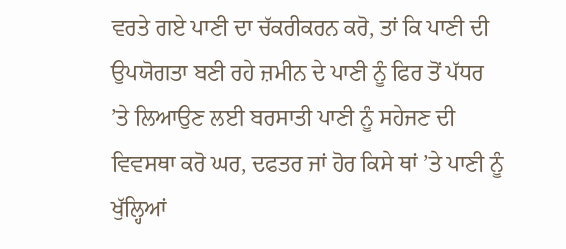ਵਰਤੇ ਗਏ ਪਾਣੀ ਦਾ ਚੱਕਰੀਕਰਨ ਕਰੋ, ਤਾਂ ਕਿ ਪਾਣੀ ਦੀ ਉਪਯੋਗਤਾ ਬਣੀ ਰਹੇ ਜ਼ਮੀਨ ਦੇ ਪਾਣੀ ਨੂੰ ਫਿਰ ਤੋਂ ਪੱਧਰ ’ਤੇ ਲਿਆਉਣ ਲਈ ਬਰਸਾਤੀ ਪਾਣੀ ਨੂੰ ਸਹੇਜਣ ਦੀ ਵਿਵਸਥਾ ਕਰੋ ਘਰ, ਦਫਤਰ ਜਾਂ ਹੋਰ ਕਿਸੇ ਥਾਂ ’ਤੇ ਪਾਣੀ ਨੂੰ ਖੁੱਲ੍ਹਿਆਂ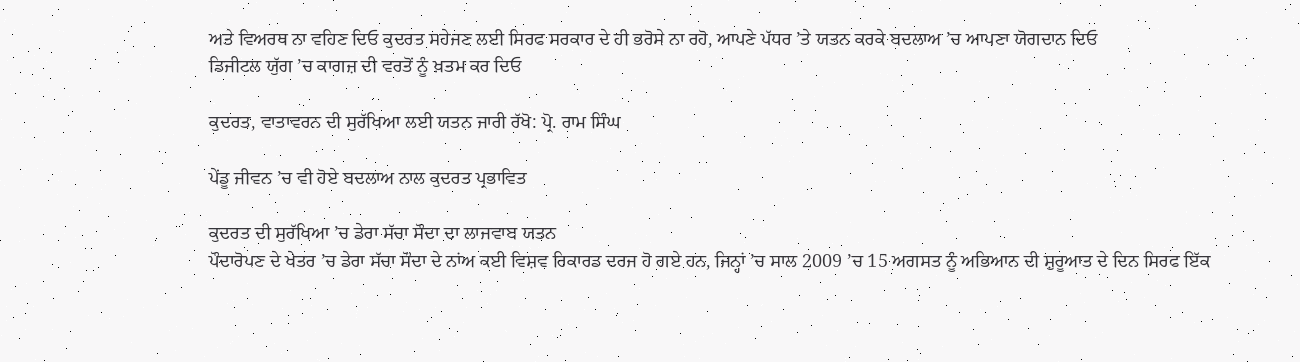ਅਤੇ ਵਿਅਰਥ ਨਾ ਵਹਿਣ ਦਿਓ ਕੁਦਰਤ ਸਹੇਜਣ ਲਈ ਸਿਰਫ ਸਰਕਾਰ ਦੇ ਹੀ ਭਰੋਸੇ ਨਾ ਰਹੋ, ਆਪਣੇ ਪੱਧਰ ’ਤੇ ਯਤਨ ਕਰਕੇ ਬਦਲਾਅ ’ਚ ਆਪਣਾ ਯੋਗਦਾਨ ਦਿਓ
ਡਿਜੀਟਲ ਯੁੱਗ ’ਚ ਕਾਗਜ਼ ਦੀ ਵਰਤੋਂ ਨੂੰ ਖ਼ਤਮ ਕਰ ਦਿਓ

ਕੁਦਰਤ, ਵਾਤਾਵਰਨ ਦੀ ਸੁਰੱਖਿਆ ਲਈ ਯਤਨ ਜਾਰੀ ਰੱਖੋ: ਪ੍ਰੋ. ਰਾਮ ਸਿੰਘ

ਪੇਂਡੂ ਜੀਵਨ ’ਚ ਵੀ ਹੋਏ ਬਦਲਾਅ ਨਾਲ ਕੁਦਰਤ ਪ੍ਰਭਾਵਿਤ

ਕੁਦਰਤ ਦੀ ਸੁਰੱਖਿਆ ’ਚ ਡੇਰਾ ਸੱਚਾ ਸੌਦਾ ਦਾ ਲਾਜਵਾਬ ਯਤਨ
ਪੌਦਾਰੋਪਣ ਦੇ ਖੇਤਰ ’ਚ ਡੇਰਾ ਸੱਚਾ ਸੌਦਾ ਦੇ ਨਾਂਅ ਕਈ ਵਿਸ਼ਵ ਰਿਕਾਰਡ ਦਰਜ ਹੋ ਗਏ ਹਨ, ਜਿਨ੍ਹਾਂ ’ਚ ਸਾਲ 2009 ’ਚ 15 ਅਗਸਤ ਨੂੰ ਅਭਿਆਨ ਦੀ ਸ਼ੁਰੂਆਤ ਦੇ ਦਿਨ ਸਿਰਫ ਇੱਕ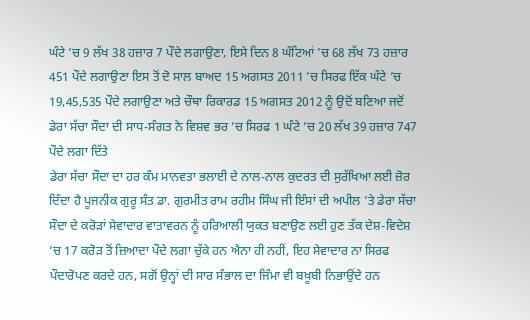ਘੰਟੇ ’ਚ 9 ਲੱਖ 38 ਹਜ਼ਾਰ 7 ਪੌਦੇ ਲਗਾਉਣਾ, ਇਸੇ ਦਿਨ 8 ਘੰਟਿਆਂ ’ਚ 68 ਲੱਖ 73 ਹਜ਼ਾਰ 451 ਪੌਦੇ ਲਗਾਉਣਾ ਇਸ ਤੋਂ ਦੋ ਸਾਲ ਬਾਅਦ 15 ਅਗਸਤ 2011 ’ਚ ਸਿਰਫ ਇੱਕ ਘੰਟੇ ’ਚ 19,45,535 ਪੌਦੇ ਲਗਾਉਣਾ ਅਤੇ ਚੌਥਾ ਰਿਕਾਰਡ 15 ਅਗਸਤ 2012 ਨੂੰ ਉਦੋਂ ਬਣਿਆ ਜਦੋਂ ਡੇਰਾ ਸੱਚਾ ਸੌਦਾ ਦੀ ਸਾਧ-ਸੰਗਤ ਨੇ ਵਿਸ਼ਵ ਭਰ ’ਚ ਸਿਰਫ 1 ਘੰਟੇ ’ਚ 20 ਲੱਖ 39 ਹਜ਼ਾਰ 747 ਪੌਦੇ ਲਗਾ ਦਿੱਤੇ
ਡੇਰਾ ਸੱਚਾ ਸੌਦਾ ਦਾ ਹਰ ਕੰਮ ਮਾਨਵਤਾ ਭਲਾਈ ਦੇ ਨਾਲ-ਨਾਲ ਕੁਦਰਤ ਦੀ ਸੁਰੱਖਿਆ ਲਈ ਜ਼ੋਰ ਦਿੰਦਾ ਹੈ ਪੂਜਨੀਕ ਗੁਰੂ ਸੰਤ ਡਾ. ਗੁਰਮੀਤ ਰਾਮ ਰਹੀਮ ਸਿੰਘ ਜੀ ਇੰਸਾਂ ਦੀ ਅਪੀਲ ’ਤੇ ਡੇਰਾ ਸੱਚਾ ਸੌਦਾ ਦੇ ਕਰੋੜਾਂ ਸੇਵਾਦਾਰ ਵਾਤਾਵਰਨ ਨੂੰ ਹਰਿਆਲੀ ਯੁਕਤ ਬਣਾਉਣ ਲਈ ਹੁਣ ਤੱਕ ਦੇਸ਼-ਵਿਦੇਸ਼ ’ਚ 17 ਕਰੋੜ ਤੋਂ ਜ਼ਿਆਦਾ ਪੌਦੇ ਲਗਾ ਚੁੱਕੇ ਹਨ ਐਨਾ ਹੀ ਨਹੀਂ, ਇਹ ਸੇਵਾਦਾਰ ਨਾ ਸਿਰਫ ਪੌਦਾਰੋਪਣ ਕਰਦੇ ਹਨ, ਸਗੋਂ ਉਨ੍ਹਾਂ ਦੀ ਸਾਰ ਸੰਭਾਲ ਦਾ ਜਿੰਮਾ ਵੀ ਬਖੂਬੀ ਨਿਭਾਉਂਦੇ ਹਨ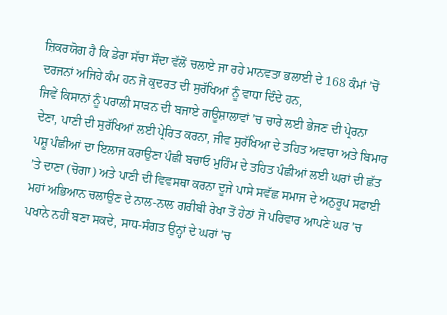ਜ਼ਿਕਰਯੋਗ ਹੈ ਕਿ ਡੇਰਾ ਸੱਚਾ ਸੌਦਾ ਵੱਲੋਂ ਚਲਾਏ ਜਾ ਰਹੇ ਮਾਨਵਤਾ ਭਲਾਈ ਦੇ 168 ਕੰਮਾਂ ’ਚੋਂ ਦਰਜਨਾਂ ਅਜਿਹੇ ਕੰਮ ਹਨ ਜੋ ਕੁਦਰਤ ਦੀ ਸੁਰੱਖਿਆਂ ਨੂੰ ਵਾਧਾ ਦਿੰਦੇ ਹਨ,
ਜਿਵੇਂ ਕਿਸਾਨਾਂ ਨੂੰ ਪਰਾਲੀ ਸਾੜਨ ਦੀ ਬਜਾਏ ਗਊਸ਼ਾਲਾਵਾਂ ’ਚ ਚਾਰੇ ਲਈ ਭੇਜਣ ਦੀ ਪ੍ਰੇਰਨਾ ਦੇਣਾ, ਪਾਣੀ ਦੀ ਸੁਰੱਖਿਆਂ ਲਈ ਪ੍ਰੇਰਿਤ ਕਰਨਾ, ਜੀਵ ਸੁਰੱਖਿਆ ਦੇ ਤਹਿਤ ਅਵਾਰਾ ਅਤੇ ਬਿਮਾਰ ਪਸ਼ੂ ਪੰਛੀਆਂ ਦਾ ਇਲਾਜ ਕਰਾਉਣਾ ਪੰਛੀ ਬਚਾਓ ਮੁਹਿੰਮ ਦੇ ਤਹਿਤ ਪੰਛੀਆਂ ਲਈ ਘਰਾਂ ਦੀ ਛੱਤ ’ਤੇ ਦਾਣਾ (ਚੋਗਾ) ਅਤੇ ਪਾਣੀ ਦੀ ਵਿਵਸਥਾ ਕਰਨਾ ਦੂਜੇ ਪਾਸੇ ਸਵੱਛ ਸਮਾਜ ਦੇ ਅਨੁਰੂਪ ਸਫਾਈ ਮਹਾਂ ਅਭਿਆਨ ਚਲਾਉਣ ਦੇ ਨਾਲ-ਨਾਲ ਗਰੀਬੀ ਰੇਖਾ ਤੋਂ ਹੇਠਾਂ ਜੋ ਪਰਿਵਾਰ ਆਪਣੇ ਘਰ ’ਚ ਪਖਾਨੇ ਨਹੀਂ ਬਣਾ ਸਕਦੇ, ਸਾਧ-ਸੰਗਤ ਉਨ੍ਹਾਂ ਦੇ ਘਰਾਂ ’ਚ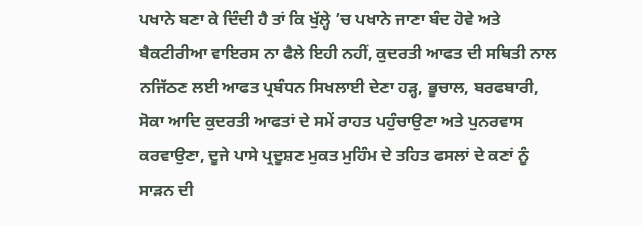ਪਖਾਨੇ ਬਣਾ ਕੇ ਦਿੰਦੀ ਹੈ ਤਾਂ ਕਿ ਖੁੱਲ੍ਹੇ ’ਚ ਪਖਾਨੇ ਜਾਣਾ ਬੰਦ ਹੋਵੇ ਅਤੇ ਬੈਕਟੀਰੀਆ ਵਾਇਰਸ ਨਾ ਫੈਲੇ ਇਹੀ ਨਹੀਂ, ਕੁਦਰਤੀ ਆਫਤ ਦੀ ਸਥਿਤੀ ਨਾਲ ਨਜਿੱਠਣ ਲਈ ਆਫਤ ਪ੍ਰਬੰਧਨ ਸਿਖਲਾਈ ਦੇਣਾ ਹੜ੍ਹ, ਭੂਚਾਲ, ਬਰਫਬਾਰੀ, ਸੋਕਾ ਆਦਿ ਕੁਦਰਤੀ ਆਫਤਾਂ ਦੇ ਸਮੇਂ ਰਾਹਤ ਪਹੁੰਚਾਉਣਾ ਅਤੇ ਪੁਨਰਵਾਸ ਕਰਵਾਉਣਾ, ਦੂਜੇ ਪਾਸੇ ਪ੍ਰਦੂਸ਼ਣ ਮੁਕਤ ਮੁਹਿੰਮ ਦੇ ਤਹਿਤ ਫਸਲਾਂ ਦੇ ਕਣਾਂ ਨੂੰ ਸਾੜਨ ਦੀ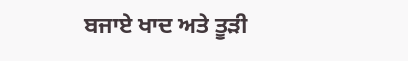ਬਜਾਏ ਖਾਦ ਅਤੇ ਤੂੜੀ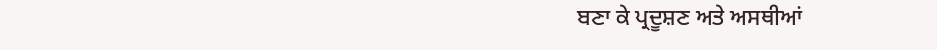ਬਣਾ ਕੇ ਪ੍ਰਦੂਸ਼ਣ ਅਤੇ ਅਸਥੀਆਂ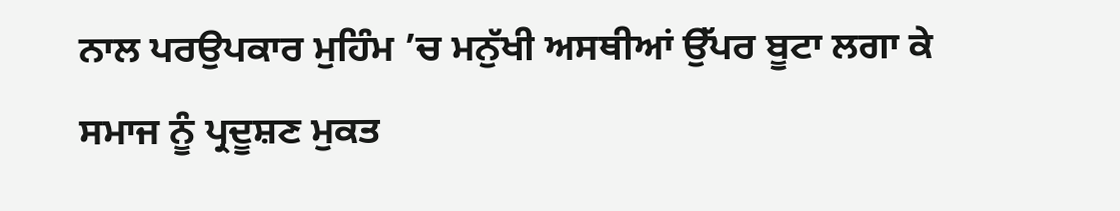ਨਾਲ ਪਰਉਪਕਾਰ ਮੁਹਿੰਮ ’ਚ ਮਨੁੱਖੀ ਅਸਥੀਆਂ ਉੱਪਰ ਬੂਟਾ ਲਗਾ ਕੇ ਸਮਾਜ ਨੂੰ ਪ੍ਰਦੂਸ਼ਣ ਮੁਕਤ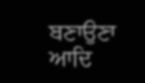ਬਣਾਉਣਾ ਆਦਿ